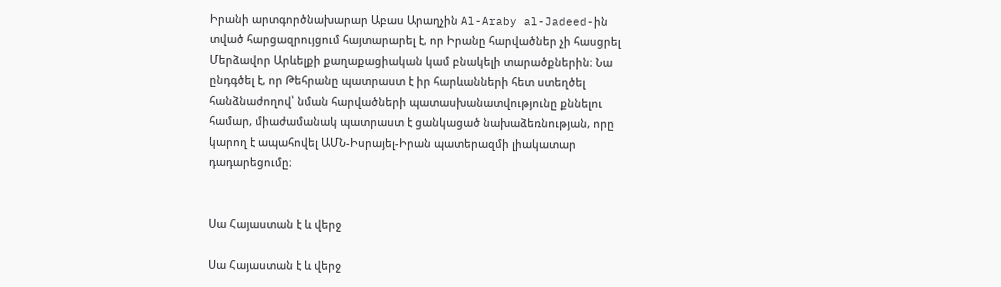Իրանի արտգործնախարար Աբաս Արաղչին Al-Araby al-Jadeed-ին տված հարցազրույցում հայտարարել է, որ Իրանը հարվածներ չի հասցրել Մերձավոր Արևելքի քաղաքացիական կամ բնակելի տարածքներին։ Նա ընդգծել է, որ Թեհրանը պատրաստ է իր հարևանների հետ ստեղծել հանձնաժողով՝ նման հարվածների պատասխանատվությունը քննելու համար, միաժամանակ պատրաստ է ցանկացած նախաձեռնության, որը կարող է ապահովել ԱՄՆ-Իսրայել-Իրան պատերազմի լիակատար դադարեցումը։


Սա Հայաստան է և վերջ

Սա Հայաստան է և վերջ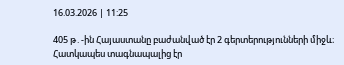16.03.2026 | 11:25

405 թ․-ին Հայաստանը բաժանված էր 2 գերտերությունների միջև։ Հատկապես տագնապալից էր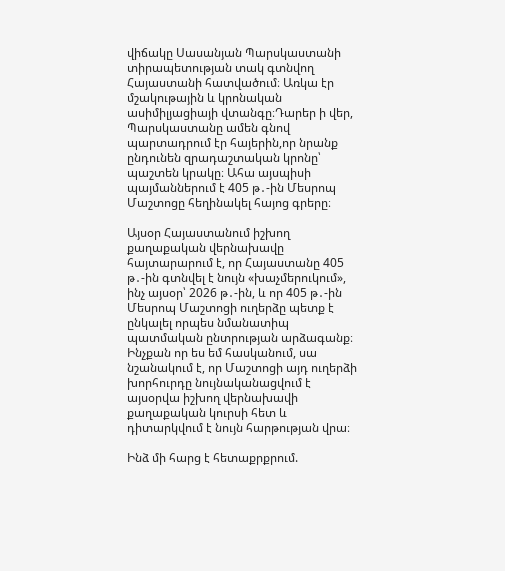վիճակը Սասանյան Պարսկաստանի տիրապետության տակ գտնվող Հայաստանի հատվածում։ Առկա էր մշակութային և կրոնական ասիմիլյացիայի վտանգը։Դարեր ի վեր, Պարսկաստանը ամեն գնով պարտադրում էր հայերին,որ նրանք ընդունեն զրադաշտական կրոնը՝ պաշտեն կրակը։ Ահա այսպիսի պայմաններում է 405 թ․-ին Մեսրոպ Մաշտոցը հեղինակել հայոց գրերը։

Այսօր Հայաստանում իշխող քաղաքական վերնախավը հայտարարում է, որ Հայաստանը 405 թ․-ին գտնվել է նույն «խաչմերուկում», ինչ այսօր՝ 2026 թ․-ին, և որ 405 թ․-ին Մեսրոպ Մաշտոցի ուղերձը պետք է ընկալել որպես նմանատիպ պատմական ընտրության արձագանք։ Ինչքան որ ես եմ հասկանում, սա նշանակում է, որ Մաշտոցի այդ ուղերձի խորհուրդը նույնականացվում է այսօրվա իշխող վերնախավի քաղաքական կուրսի հետ և դիտարկվում է նույն հարթության վրա։

Ինձ մի հարց է հետաքրքրում.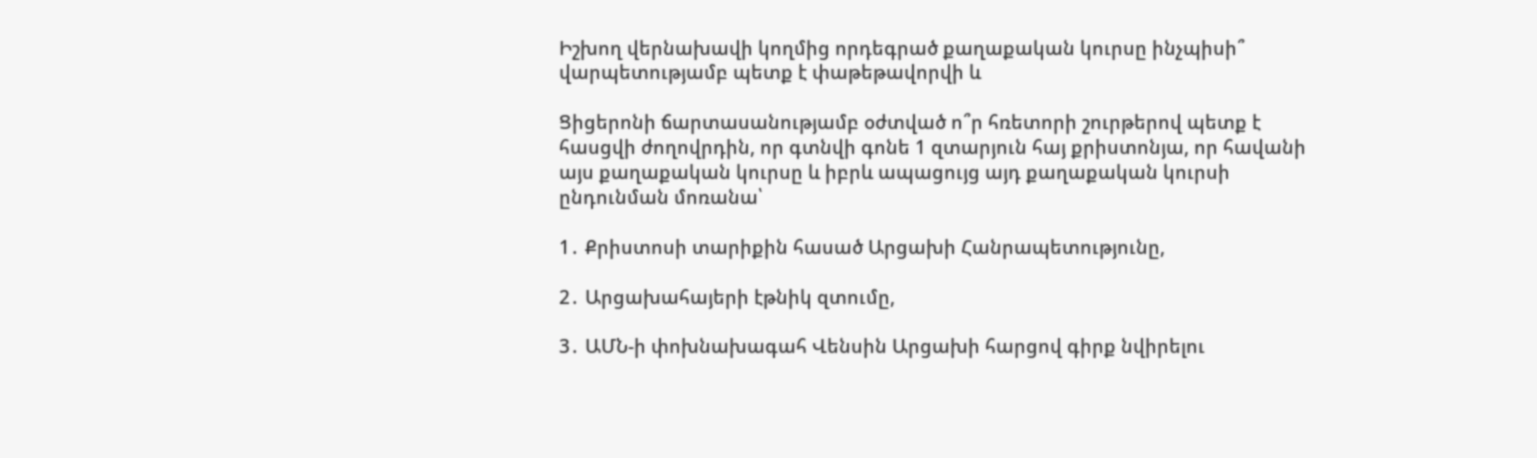Իշխող վերնախավի կողմից որդեգրած քաղաքական կուրսը ինչպիսի՞ վարպետությամբ պետք է փաթեթավորվի և

Ցիցերոնի ճարտասանությամբ օժտված ո՞ր հռետորի շուրթերով պետք է հասցվի ժողովրդին, որ գտնվի գոնե 1 զտարյուն հայ քրիստոնյա, որ հավանի այս քաղաքական կուրսը և իբրև ապացույց այդ քաղաքական կուրսի ընդունման մոռանա՝

1․ Քրիստոսի տարիքին հասած Արցախի Հանրապետությունը,

2․ Արցախահայերի էթնիկ զտումը,

3․ ԱՄՆ-ի փոխնախագահ Վենսին Արցախի հարցով գիրք նվիրելու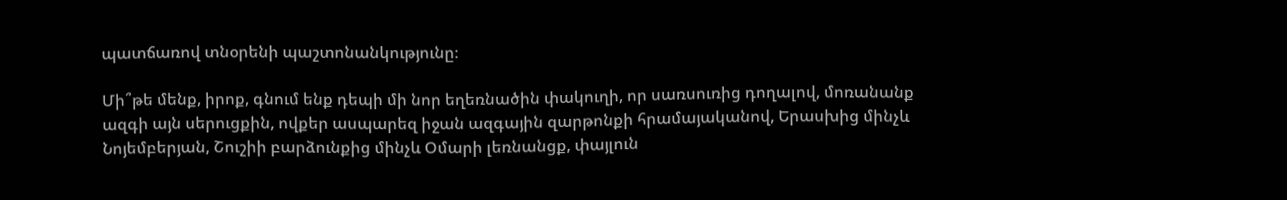պատճառով տնօրենի պաշտոնանկությունը։

Մի՞թե մենք, իրոք, գնում ենք դեպի մի նոր եղեռնածին փակուղի, որ սառսուռից դողալով, մոռանանք ազգի այն սերուցքին, ովքեր ասպարեզ իջան ազգային զարթոնքի հրամայականով, Երասխից մինչև Նոյեմբերյան, Շուշիի բարձունքից մինչև Օմարի լեռնանցք, փայլուն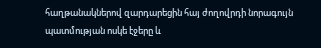հաղթանակներով զարդարեցին հայ ժողովրդի նորագույն պատմության ոսկե էջերը և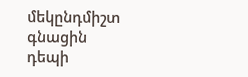մեկընդմիշտ գնացին դեպի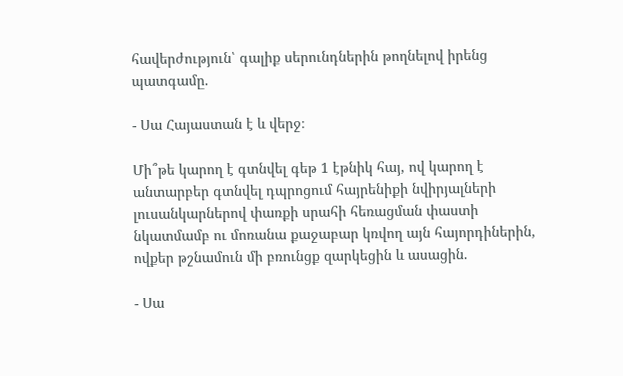հավերժություն՝ գալիք սերունդներին թողնելով իրենց պատգամը.

- Սա Հայաստան է և վերջ։

Մի՞թե կարող է գտնվել գեթ 1 էթնիկ հայ, ով կարող է անտարբեր գտնվել դպրոցում հայրենիքի նվիրյալների լուսանկարներով փառքի սրահի հեռացման փաստի նկատմամբ ու մոռանա քաջաբար կռվող այն հայորդիներին, ովքեր թշնամուն մի բռունցք զարկեցին և ասացին.

- Սա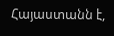Հայաստանն է,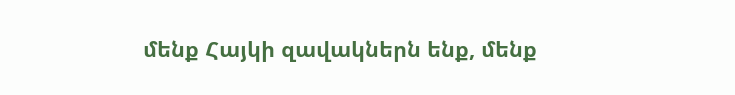մենք Հայկի զավակներն ենք, մենք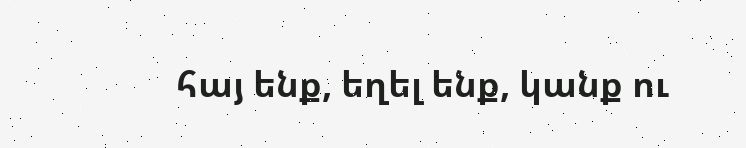հայ ենք, եղել ենք, կանք ու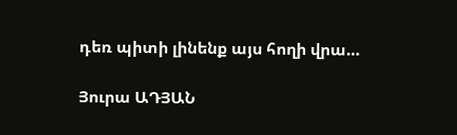դեռ պիտի լինենք այս հողի վրա…

Յուրա ԱԴՅԱՆ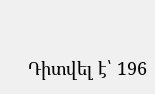Դիտվել է՝ 196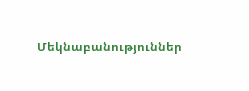Մեկնաբանություններ